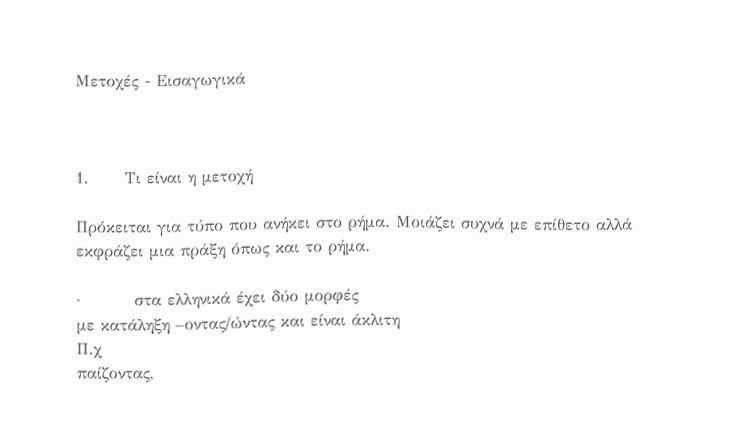Μετοχές - Εισαγωγικά



1.      Τι είναι η μετοχή

Πρόκειται για τύπο που ανήκει στο ρήμα. Μοιάζει συχνά με επίθετο αλλά εκφράζει μια πράξη όπως και το ρήμα.

·         στα ελληνικά έχει δύο μορφές
με κατάληξη –οντας/ώντας και είναι άκλιτη
Π.χ
παίζοντας,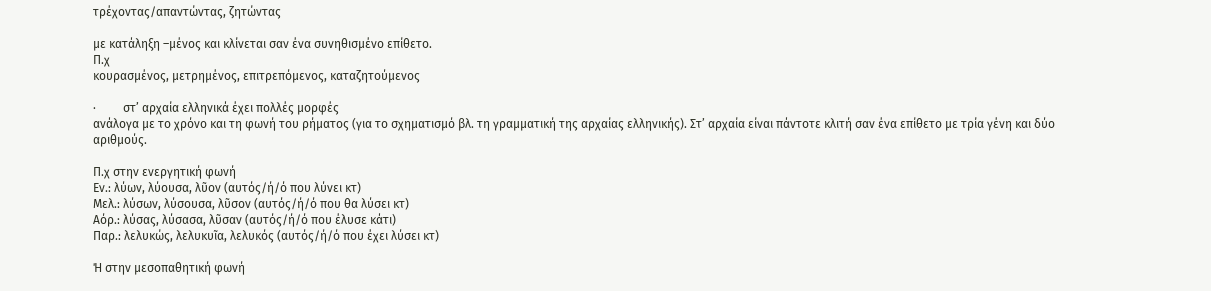τρέχοντας/απαντώντας, ζητώντας

με κατάληξη –μένος και κλίνεται σαν ένα συνηθισμένο επίθετο.
Π.χ
κουρασμένος, μετρημένος, επιτρεπόμενος, καταζητούμενος

·         στ’ αρχαία ελληνικά έχει πολλές μορφές
ανάλογα με το χρόνο και τη φωνή του ρήματος (για το σχηματισμό βλ. τη γραμματική της αρχαίας ελληνικής). Στ’ αρχαία είναι πάντοτε κλιτή σαν ένα επίθετο με τρία γένη και δύο αριθμούς.

Π.χ στην ενεργητική φωνή
Εν.: λύων, λύουσα, λῦον (αυτός/ή/ό που λύνει κτ)
Μελ.: λύσων, λύσουσα, λῦσον (αυτός/ή/ό που θα λύσει κτ)
Αόρ.: λύσας, λύσασα, λῦσαν (αυτός/ή/ό που έλυσε κάτι)
Παρ.: λελυκώς, λελυκυῖα, λελυκός (αυτός/ή/ό που έχει λύσει κτ)

Ή στην μεσοπαθητική φωνή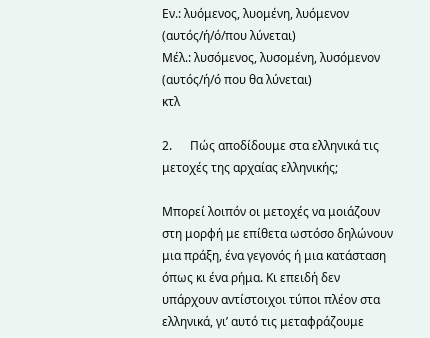Εν.: λυόμενος, λυομένη, λυόμενον (αυτός/ή/ό/που λύνεται)
Μέλ.: λυσόμενος, λυσομένη, λυσόμενον (αυτός/ή/ό που θα λύνεται)
κτλ

2.      Πώς αποδίδουμε στα ελληνικά τις μετοχές της αρχαίας ελληνικής;

Μπορεί λοιπόν οι μετοχές να μοιάζουν στη μορφή με επίθετα ωστόσο δηλώνουν μια πράξη, ένα γεγονός ή μια κατάσταση όπως κι ένα ρήμα. Κι επειδή δεν υπάρχουν αντίστοιχοι τύποι πλέον στα ελληνικά, γι’ αυτό τις μεταφράζουμε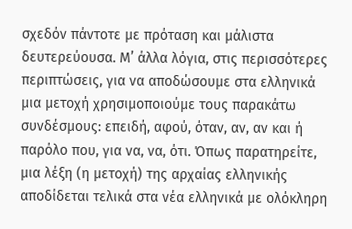σχεδόν πάντοτε με πρόταση και μάλιστα δευτερεύουσα. Μ’ άλλα λόγια, στις περισσότερες περιπτώσεις, για να αποδώσουμε στα ελληνικά μια μετοχή χρησιμοποιούμε τους παρακάτω συνδέσμους: επειδή, αφού, όταν, αν, αν και ή  παρόλο που, για να, να, ότι. Όπως παρατηρείτε, μια λέξη (η μετοχή) της αρχαίας ελληνικής αποδίδεται τελικά στα νέα ελληνικά με ολόκληρη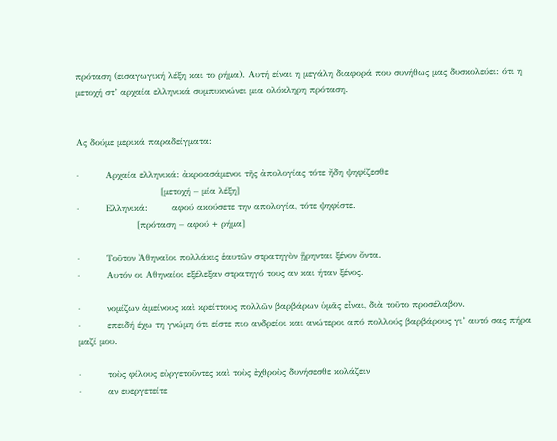πρόταση (εισαγωγική λέξη και το ρήμα). Αυτή είναι η μεγάλη διαφορά που συνήθως μας δυσκολεύει: ότι η μετοχή στ’ αρχαία ελληνικά συμπυκνώνει μια ολόκληρη πρόταση.


Ας δούμε μερικά παραδείγματα:

·         Αρχαία ελληνικά: ἀκροασάμενοι τῆς ἀπολογίας τότε ἤδη ψηφίζεσθε
                            [μετοχή – μία λέξη]
·         Ελληνικά:        αφού ακούσετε την απολογία, τότε ψηφίστε.
                    [πρόταση – αφού + ρήμα]

·         Τοῦτον Ἀθηναῖοι πολλάκις ἑαυτῶν στρατηγὸν ᾕρηνται ξένον ὄντα.
·         Αυτόν οι Αθηναίοι εξέλεξαν στρατηγό τους αν και ήταν ξένος.

·         νομίζων ἀμείνους καὶ κρείττους πολλῶν βαρβάρων ὑμᾶς εἶναι, διὰ τοῦτο προσέλαβον.
·         επειδή έχω τη γνώμη ότι είστε πιο ανδρείοι και ανώτεροι από πολλούς βαρβάρους γι’ αυτό σας πήρα μαζί μου.

·         τοὺς φίλους εὐργετοῦντες καὶ τοὺς ἐχθροὺς δυνήσεσθε κολάζειν
·         αν ευεργετείτε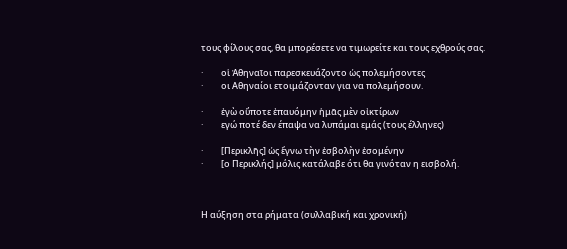τους φίλους σας, θα μπορέσετε να τιμωρείτε και τους εχθρούς σας.

·         οἱ Ἀθηναῖοι παρεσκευάζοντο ὡς πολεμήσοντες
·         οι Αθηναίοι ετοιμάζονταν για να πολεμήσουν.

·         ἐγὼ οὔποτε ἐπαυόμην ἡμᾶς μὲν οἰκτίρων
·         εγώ ποτέ δεν έπαψα να λυπάμαι εμάς (τους έλληνες)

·         [Περικλῆς] ὡς ἔγνω τὴν ἐσβολὴν ἐσομένην
·         [ο Περικλής] μόλις κατάλαβε ότι θα γινόταν η εισβολή.



Η αύξηση στα ρήματα (συλλαβική και χρονική)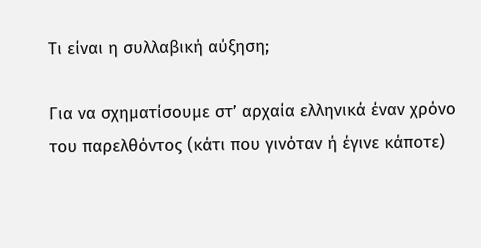Τι είναι η συλλαβική αύξηση;

Για να σχηματίσουμε στ’ αρχαία ελληνικά έναν χρόνο του παρελθόντος (κάτι που γινόταν ή έγινε κάποτε)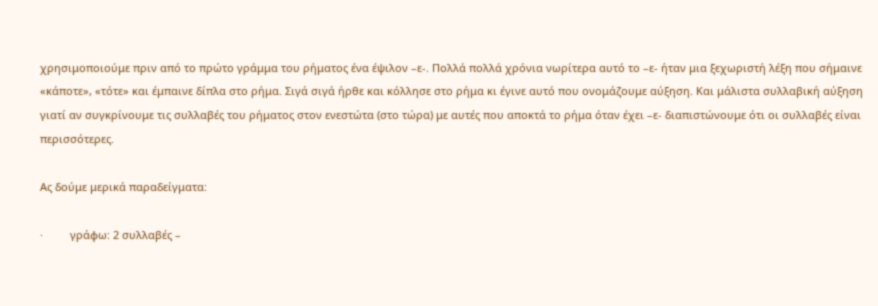χρησιμοποιούμε πριν από το πρώτο γράμμα του ρήματος ένα έψιλον –ε-. Πολλά πολλά χρόνια νωρίτερα αυτό το –ε- ήταν μια ξεχωριστή λέξη που σήμαινε «κάποτε», «τότε» και έμπαινε δίπλα στο ρήμα. Σιγά σιγά ήρθε και κόλλησε στο ρήμα κι έγινε αυτό που ονομάζουμε αύξηση. Και μάλιστα συλλαβική αύξηση γιατί αν συγκρίνουμε τις συλλαβές του ρήματος στον ενεστώτα (στο τώρα) με αυτές που αποκτά το ρήμα όταν έχει –ε- διαπιστώνουμε ότι οι συλλαβές είναι περισσότερες.

Ας δούμε μερικά παραδείγματα:

·         γράφω: 2 συλλαβές –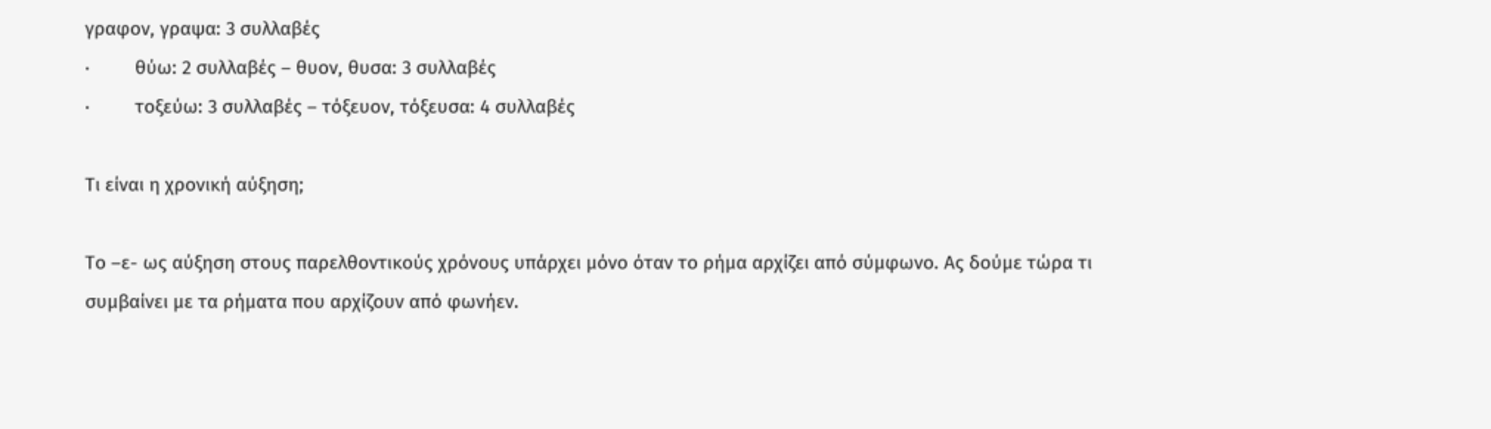γραφον, γραψα: 3 συλλαβές
·         θύω: 2 συλλαβές – θυον, θυσα: 3 συλλαβές
·         τοξεύω: 3 συλλαβές – τόξευον, τόξευσα: 4 συλλαβές

Τι είναι η χρονική αύξηση;

Το –ε- ως αύξηση στους παρελθοντικούς χρόνους υπάρχει μόνο όταν το ρήμα αρχίζει από σύμφωνο. Ας δούμε τώρα τι συμβαίνει με τα ρήματα που αρχίζουν από φωνήεν.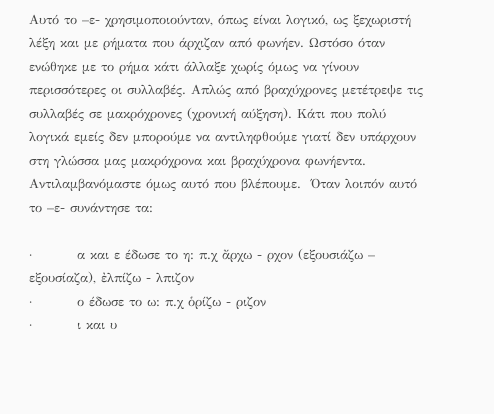Αυτό το –ε- χρησιμοποιούνταν, όπως είναι λογικό, ως ξεχωριστή λέξη και με ρήματα που άρχιζαν από φωνήεν. Ωστόσο όταν ενώθηκε με το ρήμα κάτι άλλαξε χωρίς όμως να γίνουν περισσότερες οι συλλαβές. Απλώς από βραχύχρονες μετέτρεψε τις συλλαβές σε μακρόχρονες (χρονική αύξηση). Κάτι που πολύ λογικά εμείς δεν μπορούμε να αντιληφθούμε γιατί δεν υπάρχουν στη γλώσσα μας μακρόχρονα και βραχύχρονα φωνήεντα. Αντιλαμβανόμαστε όμως αυτό που βλέπουμε.  Όταν λοιπόν αυτό το –ε- συνάντησε τα:

·         α και ε έδωσε το η: π.χ ἄρχω - ρχον (εξουσιάζω – εξουσίαζα), ἐλπίζω - λπιζον
·         ο έδωσε το ω: π.χ ὁρίζω - ριζον
·         ι και υ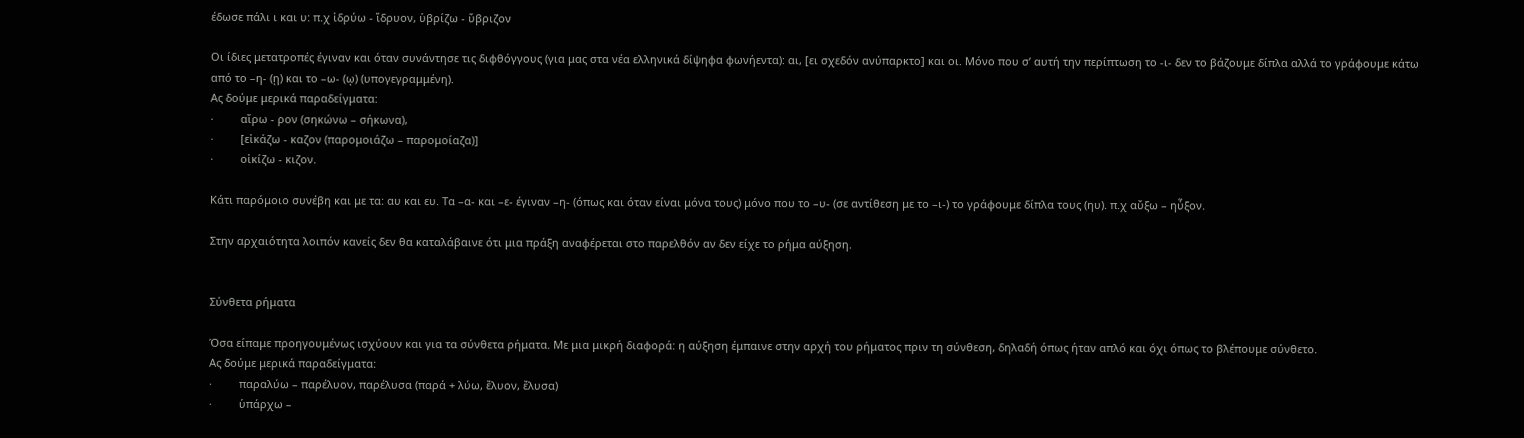έδωσε πάλι ι και υ: π.χ ἱδρύω - ἵδρυον, ὑβρίζω - ὕβριζον

Οι ίδιες μετατροπές έγιναν και όταν συνάντησε τις διφθόγγους (για μας στα νέα ελληνικά δίψηφα φωνήεντα): αι, [ει σχεδόν ανύπαρκτο] και οι. Μόνο που σ’ αυτή την περίπτωση το -ι- δεν το βάζουμε δίπλα αλλά το γράφουμε κάτω από το –η- (ῃ) και το –ω- (ῳ) (υπογεγραμμένη).
Ας δούμε μερικά παραδείγματα:
·         αἴρω - ρον (σηκώνω – σήκωνα),
·         [εἰκάζω - καζον (παρομοιάζω – παρομοίαζα)]
·         οἰκίζω - κιζον.

Κάτι παρόμοιο συνέβη και με τα: αυ και ευ. Τα –α- και –ε- έγιναν –η- (όπως και όταν είναι μόνα τους) μόνο που το –υ- (σε αντίθεση με το –ι-) το γράφουμε δίπλα τους (ηυ). π.χ αὔξω – ηὖξον.

Στην αρχαιότητα λοιπόν κανείς δεν θα καταλάβαινε ότι μια πράξη αναφέρεται στο παρελθόν αν δεν είχε το ρήμα αύξηση.


Σύνθετα ρήματα

Όσα είπαμε προηγουμένως ισχύουν και για τα σύνθετα ρήματα. Με μια μικρή διαφορά: η αύξηση έμπαινε στην αρχή του ρήματος πριν τη σύνθεση, δηλαδή όπως ήταν απλό και όχι όπως το βλέπουμε σύνθετο.
Ας δούμε μερικά παραδείγματα:
·         παραλύω – παρέλυον, παρέλυσα (παρά + λύω, ἔλυον, ἔλυσα)
·         ὑπάρχω –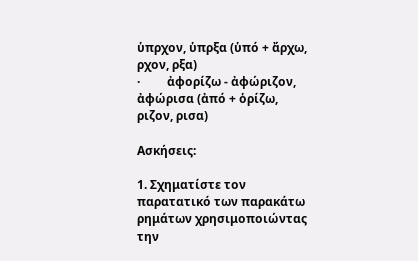ὑπρχον, ὑπρξα (ὑπό + ἄρχω, ρχον, ρξα)
·         ἀφορίζω - ἀφώριζον, ἀφώρισα (ἀπό + ὁρίζω, ριζον, ρισα)

Ασκήσεις:

1. Σχηματίστε τον παρατατικό των παρακάτω ρημάτων χρησιμοποιώντας την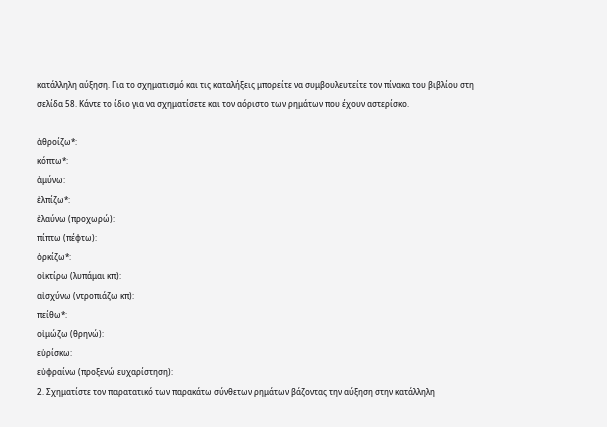κατάλληλη αύξηση. Για το σχηματισμό και τις καταλήξεις μπορείτε να συμβουλευτείτε τον πίνακα του βιβλίου στη σελίδα 58. Κάντε το ίδιο για να σχηματίσετε και τον αόριστο των ρημάτων που έχουν αστερίσκο.

ἀθροίζω*:
κόπτω*:
ἀμύνω:
ἐλπίζω*:
ἐλαύνω (προχωρώ):
πίπτω (πέφτω):
ὁρκίζω*:
οἰκτίρω (λυπάμαι κπ):
αἰσχύνω (ντροπιάζω κπ):
πείθω*:
οἰμώζω (θρηνώ):
εὑρίσκω:
εὐφραίνω (προξενώ ευχαρίστηση):
2. Σχηματίστε τον παρατατικό των παρακάτω σύνθετων ρημάτων βάζοντας την αύξηση στην κατάλληλη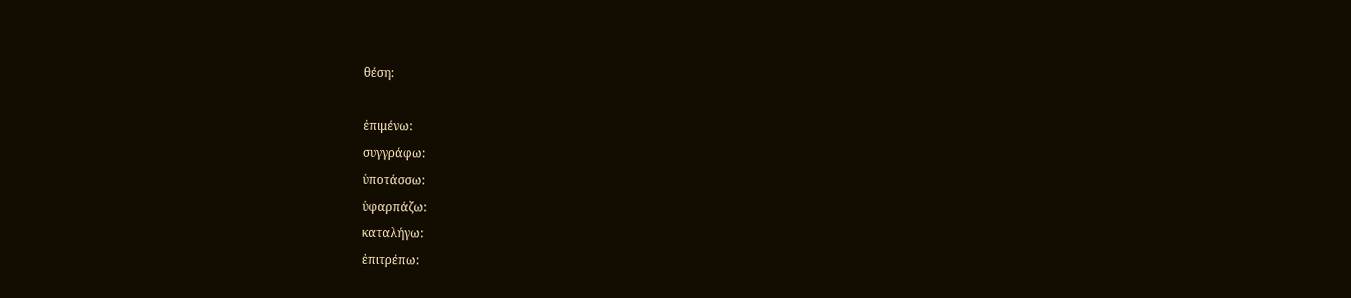θέση:

ἐπιμένω:
συγγράφω:
ὑποτάσσω:
ὑφαρπάζω:
καταλήγω:
ἐπιτρέπω: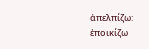ἀπελπίζω:
ἐποικίζω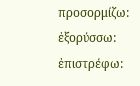προσορμίζω:
ἐξορύσσω:
ἐπιστρέφω: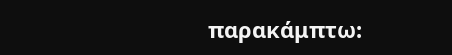παρακάμπτω: